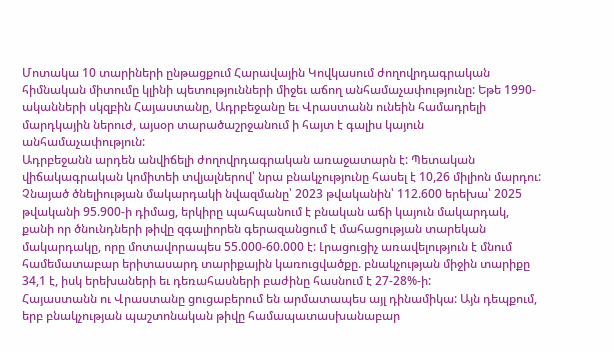Մոտակա 10 տարիների ընթացքում Հարավային Կովկասում ժողովրդագրական հիմնական միտումը կլինի պետությունների միջեւ աճող անհամաչափությունը: Եթե 1990-ականների սկզբին Հայաստանը, Ադրբեջանը եւ Վրաստանն ունեին համադրելի մարդկային ներուժ, այսօր տարածաշրջանում ի հայտ է գալիս կայուն անհամաչափություն:
Ադրբեջանն արդեն անվիճելի ժողովրդագրական առաջատարն է: Պետական վիճակագրական կոմիտեի տվյալներով՝ նրա բնակչությունը հասել է 10,26 միլիոն մարդու: Չնայած ծնելիության մակարդակի նվազմանը՝ 2023 թվականին՝ 112.600 երեխա՝ 2025 թվականի 95.900-ի դիմաց, երկիրը պահպանում է բնական աճի կայուն մակարդակ, քանի որ ծնունդների թիվը զգալիորեն գերազանցում է մահացության տարեկան մակարդակը, որը մոտավորապես 55.000-60.000 է: Լրացուցիչ առավելություն է մնում համեմատաբար երիտասարդ տարիքային կառուցվածքը. բնակչության միջին տարիքը 34,1 է, իսկ երեխաների եւ դեռահասների բաժինը հասնում է 27-28%-ի:
Հայաստանն ու Վրաստանը ցուցաբերում են արմատապես այլ դինամիկա: Այն դեպքում, երբ բնակչության պաշտոնական թիվը համապատասխանաբար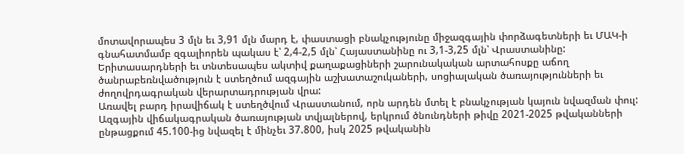մոտավորապես 3 մլն եւ 3,91 մլն մարդ է, փաստացի բնակչությունը միջազգային փորձագետների եւ ՄԱԿ-ի գնահատմամբ զգալիորեն պակաս է՝ 2,4-2,5 մլն՝ Հայաստանինը ու 3,1-3,25 մլն՝ Վրաստանինը: Երիտասարդների եւ տնտեսապես ակտիվ քաղաքացիների շարունակական արտահոսքը աճող ծանրաբեռնվածություն է ստեղծում ազգային աշխատաշուկաների, սոցիալական ծառայությունների եւ ժողովրդագրական վերարտադրության վրա:
Առավել բարդ իրավիճակ է ստեղծվում Վրաստանում, որն արդեն մտել է բնակչության կայուն նվազման փուլ: Ազգային վիճակագրական ծառայության տվյալներով, երկրում ծնունդների թիվը 2021-2025 թվականների ընթացքում 45.100-ից նվազել է մինչեւ 37.800, իսկ 2025 թվականին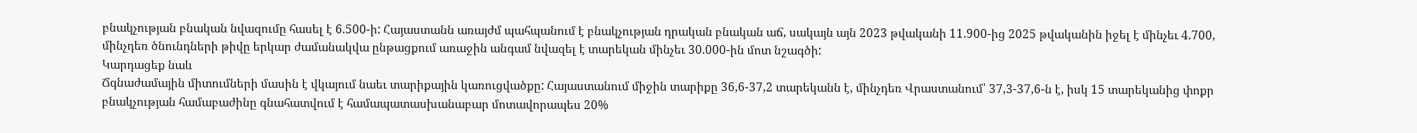բնակչության բնական նվազումը հասել է 6.500-ի: Հայաստանն առայժմ պահպանում է բնակչության դրական բնական աճ, սակայն այն 2023 թվականի 11.900-ից 2025 թվականին իջել է մինչեւ 4.700, մինչդեռ ծնունդների թիվը երկար ժամանակվա ընթացքում առաջին անգամ նվազել է տարեկան մինչեւ 30.000-ին մոտ նշագծի:
Կարդացեք նաև
Ճգնաժամային միտումների մասին է վկայում նաեւ տարիքային կառուցվածքը: Հայաստանում միջին տարիքը 36,6-37,2 տարեկանն է, մինչդեռ Վրաստանում՝ 37,3-37,6-ն է, իսկ 15 տարեկանից փոքր բնակչության համաբաժինը գնահատվում է համապատասխանաբար մոտավորապես 20%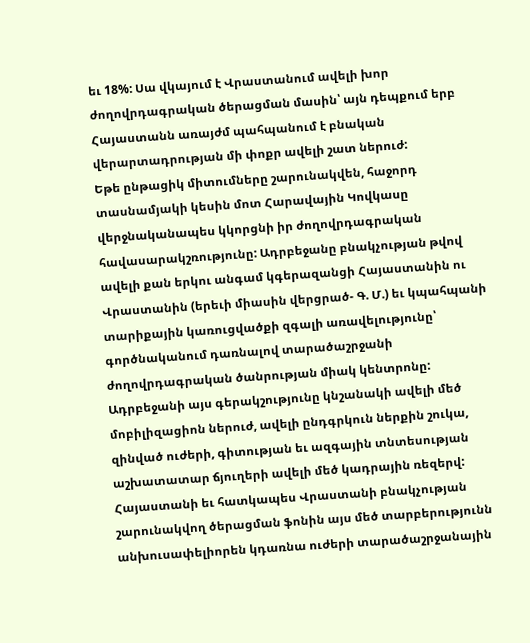եւ 18%: Սա վկայում է Վրաստանում ավելի խոր ժողովրդագրական ծերացման մասին՝ այն դեպքում երբ Հայաստանն առայժմ պահպանում է բնական վերարտադրության մի փոքր ավելի շատ ներուժ:
Եթե ընթացիկ միտումները շարունակվեն, հաջորդ տասնամյակի կեսին մոտ Հարավային Կովկասը վերջնականապես կկորցնի իր ժողովրդագրական հավասարակշռությունը: Ադրբեջանը բնակչության թվով ավելի քան երկու անգամ կգերազանցի Հայաստանին ու Վրաստանին (երեւի միասին վերցրած- Գ. Մ.) եւ կպահպանի տարիքային կառուցվածքի զգալի առավելությունը՝ գործնականում դառնալով տարածաշրջանի ժողովրդագրական ծանրության միակ կենտրոնը:
Ադրբեջանի այս գերակշությունը կնշանակի ավելի մեծ մոբիլիզացիոն ներուժ, ավելի ընդգրկուն ներքին շուկա, զինված ուժերի, գիտության եւ ազգային տնտեսության աշխատատար ճյուղերի ավելի մեծ կադրային ռեզերվ: Հայաստանի եւ հատկապես Վրաստանի բնակչության շարունակվող ծերացման ֆոնին այս մեծ տարբերությունն անխուսափելիորեն կդառնա ուժերի տարածաշրջանային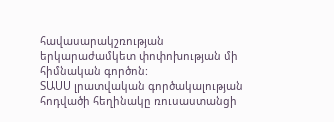հավասարակշռության երկարաժամկետ փոփոխության մի հիմնական գործոն:
ՏԱՍՍ լրատվական գործակալության հոդվածի հեղինակը ռուսաստանցի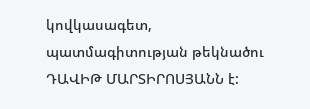կովկասագետ, պատմագիտության թեկնածու ԴԱՎԻԹ ՄԱՐՏԻՐՈՍՅԱՆՆ է: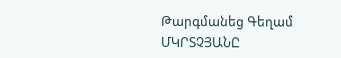Թարգմանեց Գեղամ ՄԿՐՏՉՅԱՆԸ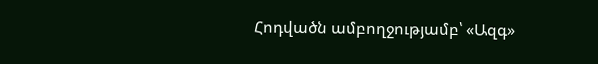Հոդվածն ամբողջությամբ՝ «Ազգ»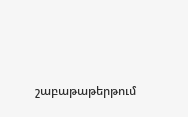շաբաթաթերթում